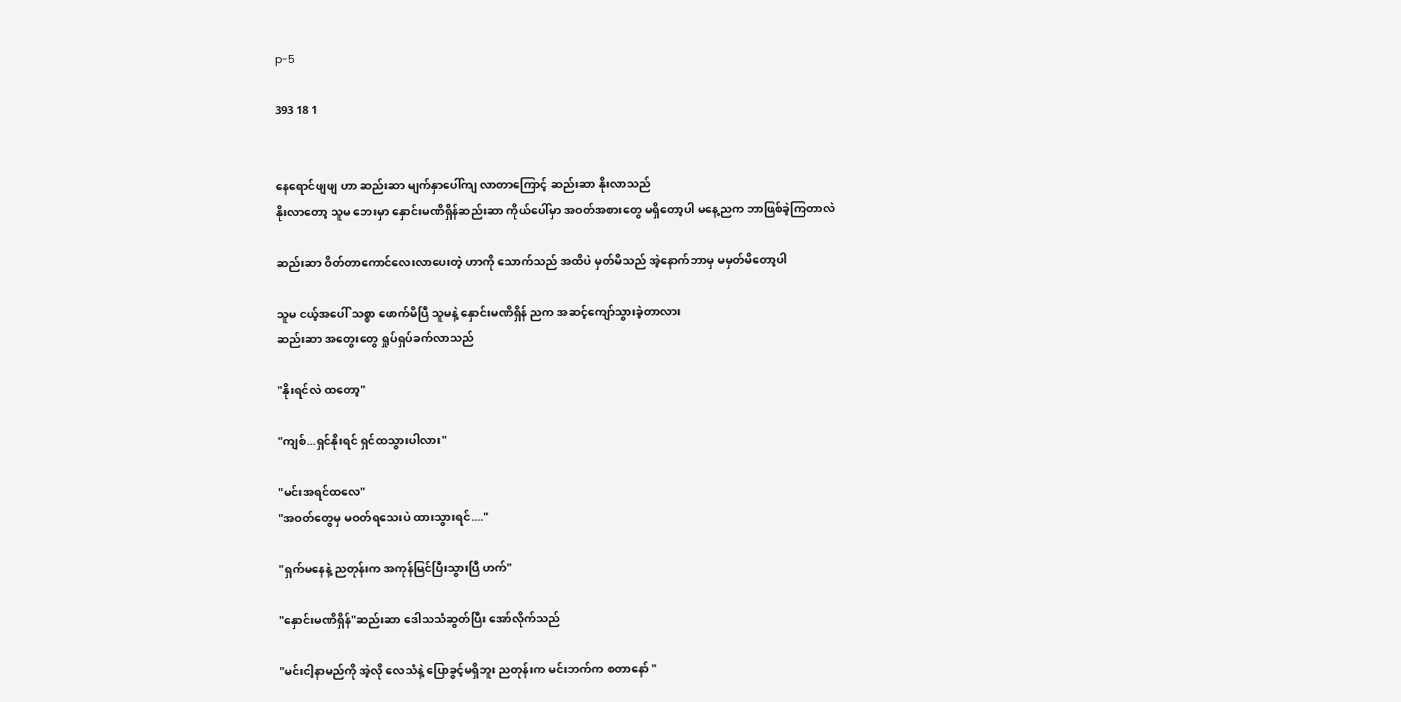p-5

393 18 1


နေရောင်ဖျဖျ ဟာ ဆည်းဆာ မျက်နှာပေါ်ကျ လာတာကြောင့် ဆည်းဆာ နိုးလာသည်
နိုးလာတော့ သူမ ဘေးမှာ နှောင်းမဏိရှိန်ဆည်းဆာ ကိုယ်ပေါ်မှာ အဝတ်အစားတွေ မရှိတော့ပါ ‌မနေ့ညက ဘာဖြစ်ခဲ့ကြတာလဲ

ဆည်းဆာ ဝိတ်တာကောင်လေးလာပေးတဲ့ ဟာကို သောက်သည် အထိပဲ မှတ်မိသည် အဲ့နောက်ဘာမှ မမှတ်မိတော့ပါ

သူမ ငယ့်အပေါ် သစ္စာ ဖောက်မိပြီ သူမနဲ့ နှောင်းမဏိရှိန် ညက အဆင့်ကျော်သွားခဲ့တာလား
ဆည်းဆာ အတွေးတွေ ရှုပ်ရှပ်ခက်လာသည်

"နိုးရင်လဲ ထတော့"

"ကျစ်...ရှင်နိုးရင် ရှင်ထသွားပါလား"

"မင်းအရင်ထလေ"
"အဝတ်တွေမှ မဝတ်ရသေးပဲ ထားသွားရင်...."

"ရှက်မနေနဲ့ ညတုန်းက အကုန်မြင်ပြီးသွားပြီ ဟက်"

"နှောင်းမဏိရှိန်"ဆည်းဆာ ဒေါသသံဆွတ်ပြီး အော်လိုက်သည်

"မင်းငါ့နာမည်ကို အဲ့လို လေသံနဲ့ ပြောခွင့်မရှိဘူး ညတုန်းက မင်းဘက်က စတာနော် "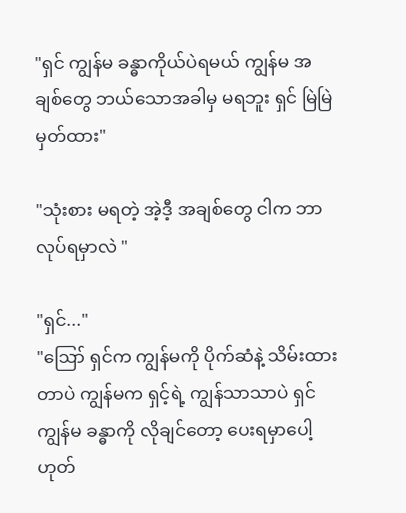"ရှင် ကျွန်မ ခန္ဓာကိုယ်ပဲရမယ် ကျွန်မ အချစ်တွေ ဘယ်သောအခါမှ မရဘူး ရှင် မြဲမြဲ မှတ်ထား"

"သုံးစား မရတဲ့ အဲ့ဒီ့ အချစ်တွေ ငါက ဘာလုပ်ရမှာလဲ "

"ရှင်..."
"ဪ ရှင်က ကျွန်မကို ပိုက်ဆံနဲ့ သိမ်းထားတာပဲ ကျွန်မက ရှင့်ရဲ့ ကျွန်သာသာပဲ ရှင် ကျွန်မ ခန္ဓာကို လိုချင်တော့ ပေးရမှာပေါ့
ဟုတ်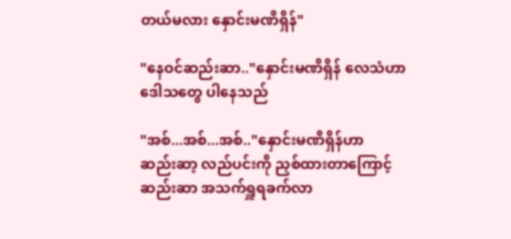တယ်မလား နှောင်းမဏိရှိန်"

"နေဝင်ဆည်းဆာ.."နှောင်းမဏိရှိန် လေသံဟာ ဒေါသတွေ ပါနေသည်

"အစ်...အစ်...အစ်.."နှောင်းမဏိရှိန်ဟာ
ဆည်းဆာ့ လည်ပင်းကို ညှစ်ထားတာကြောင့် ဆည်းဆာ အသက်ရှူရခက်လာ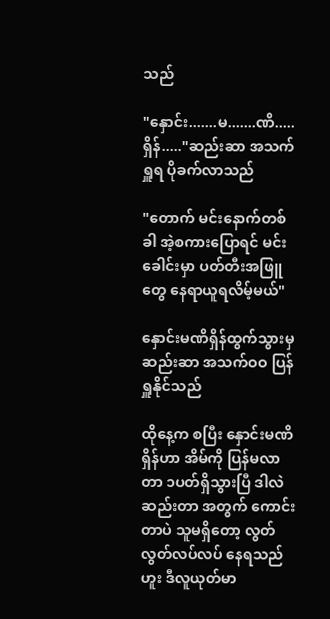သည်

"နှောင်း.......မ.......ဏိ.....ရှိန်....."ဆည်းဆာ အသက်ရှူရ ပိုခက်လာသည်

"တောက် မင်းနောက်တစ်ခါ အဲ့စကားပြောရင် မင်းခေါင်းမှာ ပတ်တီးအဖြူတွေ နေရာယူရလိမ့်မယ်"

နှောင်းမဏိရှိန်ထွက်သွားမှ ဆည်းဆာ အသက်ဝဝ ပြန်ရှူနိုင်သည်

ထိုနေ့က စပြီး နှောင်းမဏိရှိန်ဟာ အိမ်ကို ပြန်မလာတာ ၁ပတ်ရှိသွားပြီ ဒါလဲ ဆည်းတာ အတွက် ကောင်းတာပဲ သူမရှိတော့ လွတ်လွတ်လပ်လပ် နေရသည် ဟူး ဒီလူယုတ်မာ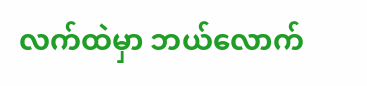လက်ထဲမှာ ဘယ်လောက်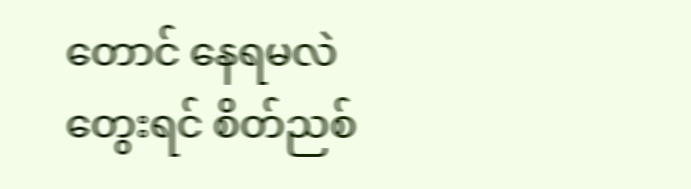တောင် နေရမလဲ တွေးရင် စိတ်ညစ်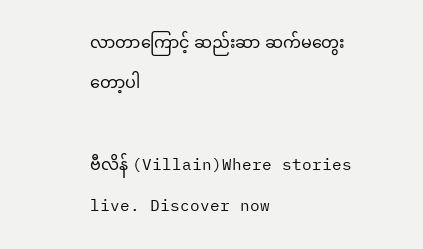လာတာကြောင့် ဆည်းဆာ ဆက်မတွေးတော့ပါ

ဗီလိန် (Villain)Where stories live. Discover now